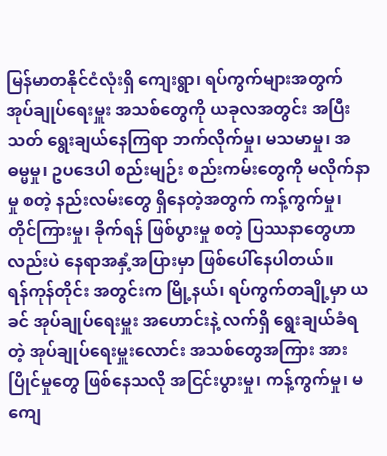မြန်မာတနိုင်ငံလုံးရှိ ကျေးရွာ၊ ရပ်ကွက်များအတွက် အုပ်ချုပ်ရေးမှူး အသစ်တွေကို ယခုလအတွင်း အပြီးသတ် ရွေးချယ်နေကြရာ ဘက်လိုက်မှု၊ မသမာမှု၊ အဓမ္မမှု၊ ဥပဒေပါ စည်းမျဉ်း စည်းကမ်းတွေကို မလိုက်နာမှု စတဲ့ နည်းလမ်းတွေ ရှိနေတဲ့အတွက် ကန့်ကွက်မှု၊ တိုင်ကြားမှု၊ ခိုက်ရန် ဖြစ်ပွားမှု စတဲ့ ပြဿနာတွေဟာလည်းပဲ နေရာအနှံ့အပြားမှာ ဖြစ်ပေါ်နေပါတယ်။
ရန်ကုန်တိုင်း အတွင်းက မြို့နယ်၊ ရပ်ကွက်တချို့မှာ ယခင် အုပ်ချုပ်ရေးမှူး အဟောင်းနဲ့ လက်ရှိ ရွေးချယ်ခံရတဲ့ အုပ်ချုပ်ရေးမှူးလောင်း အသစ်တွေအကြား အားပြိုင်မှုတွေ ဖြစ်နေသလို အငြင်းပွားမှု၊ ကန့်ကွက်မှု၊ မကျေ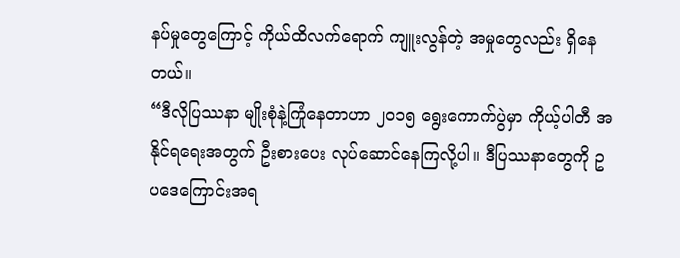နပ်မှုတွေကြောင့် ကိုယ်ထိလက်ရောက် ကျူးလွန်တဲ့ အမှုတွေလည်း ရှိနေတယ်။
“ဒီလိုပြဿနာ မျိုးစုံနဲ့ကြုံနေတာဟာ ၂၀၁၅ ရွေးကောက်ပွဲမှာ ကိုယ့်ပါတီ အနိုင်ရရေးအတွက် ဦးစားပေး လုပ်ဆောင်နေကြလို့ပါ။ ဒီပြဿနာတွေကို ဥပဒေကြောင်းအရ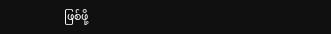ဖြစ်ဖို့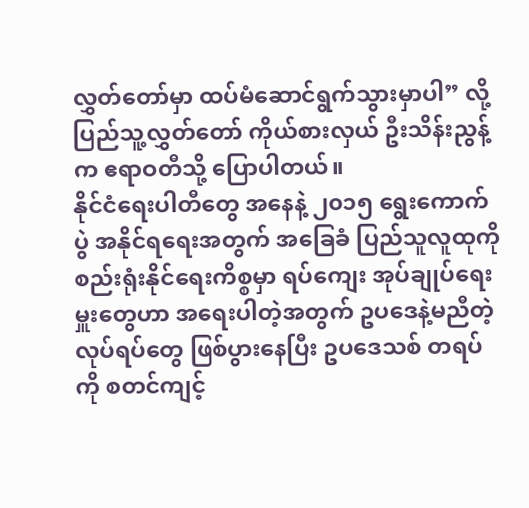လွှတ်တော်မှာ ထပ်မံဆောင်ရွက်သွားမှာပါ” လို့ ပြည်သူ့လွှတ်တော် ကိုယ်စားလှယ် ဦးသိန်းညွန့်က ဧရာဝတီသို့ ပြောပါတယ်။
နိုင်ငံရေးပါတီတွေ အနေနဲ့ ၂၀၁၅ ရွေးကောက်ပွဲ အနိုင်ရရေးအတွက် အခြေခံ ပြည်သူလူထုကို စည်းရုံးနိုင်ရေးကိစ္စမှာ ရပ်ကျေး အုပ်ချုပ်ရေးမှူးတွေဟာ အရေးပါတဲ့အတွက် ဥပဒေနဲ့မညီတဲ့ လုပ်ရပ်တွေ ဖြစ်ပွားနေပြီး ဥပဒေသစ် တရပ်ကို စတင်ကျင့်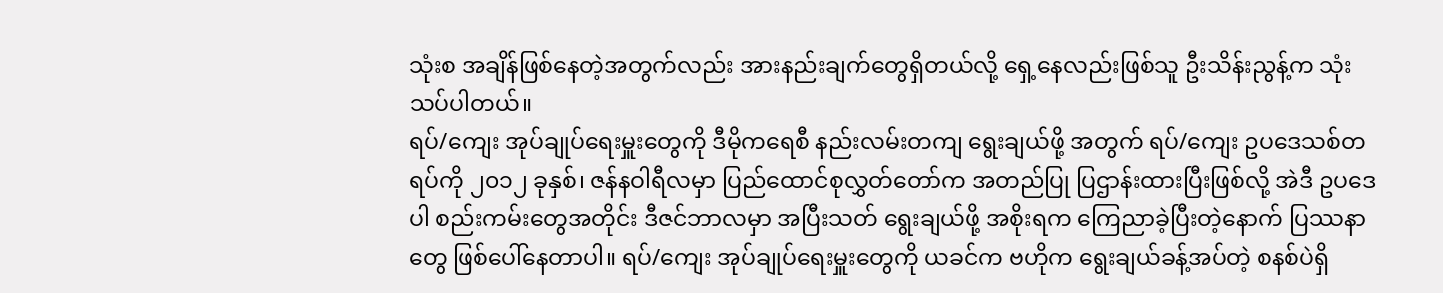သုံးစ အချိန်ဖြစ်နေတဲ့အတွက်လည်း အားနည်းချက်တွေရှိတယ်လို့ ရှေ့နေလည်းဖြစ်သူ ဦးသိန်းညွန့်က သုံးသပ်ပါတယ်။
ရပ်/ကျေး အုပ်ချုပ်ရေးမှူးတွေကို ဒီမိုကရေစီ နည်းလမ်းတကျ ရွေးချယ်ဖို့ အတွက် ရပ်/ကျေး ဥပဒေသစ်တရပ်ကို ၂၀၁၂ ခုနှစ်၊ ဇန်နဝါရီလမှာ ပြည်ထောင်စုလွှတ်တော်က အတည်ပြု ပြဌာန်းထားပြီးဖြစ်လို့ အဲဒီ ဥပဒေပါ စည်းကမ်းတွေအတိုင်း ဒီဇင်ဘာလမှာ အပြီးသတ် ရွေးချယ်ဖို့ အစိုးရက ကြေညာခဲ့ပြီးတဲ့နောက် ပြဿနာတွေ ဖြစ်ပေါ်နေတာပါ။ ရပ်/ကျေး အုပ်ချုပ်ရေးမှူးတွေကို ယခင်က ဗဟိုက ရွေးချယ်ခန့်အပ်တဲ့ စနစ်ပဲရှိ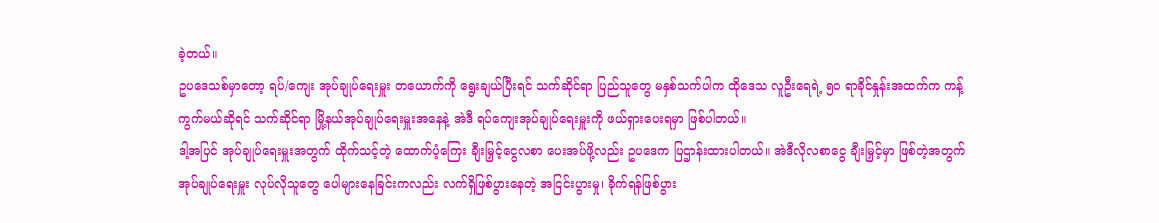ခဲ့တယ်။
ဥပဒေသစ်မှာတော့ ရပ်/ကျေး အုပ်ချုပ်ရေးမှူး တယောက်ကို ရွေးချယ်ပြီးရင် သက်ဆိုင်ရာ ပြည်သူတွေ မနှစ်သက်ပါက ထိုဒေသ လူဦးရေရဲ့ ၅၀ ရာခိုင်နှုန်းအထက်က ကန့်ကွက်မယ်ဆိုရင် သက်ဆိုင်ရာ မြို့နယ်အုပ်ချုပ်ရေးမှူးအနေနဲ့ အဲဒီ ရပ်ကျေးအုပ်ချုပ်ရေးမှူးကို ဖယ်ရှားပေးရမှာ ဖြစ်ပါတယ်။
ဒါ့အပြင် အုပ်ချုပ်ရေးမှူးအတွက် ထိုက်သင့်တဲ့ ထောက်ပံ့ကြေး ချီးမြှင့်ငွေလစာ ပေးအပ်ဖို့လည်း ဥပဒေက ပြဌာန်းထားပါတယ်။ အဲဒီလိုလစာငွေ ချီးမြှင့်မှာ ဖြစ်တဲ့အတွက် အုပ်ချုပ်ရေးမှူး လုပ်လိုသူတွေ ပေါများနေခြင်းကလည်း လက်ရှိဖြစ်ပွားနေတဲ့ အငြင်းပွားမှု၊ ခိုက်ရန်ဖြစ်ပွား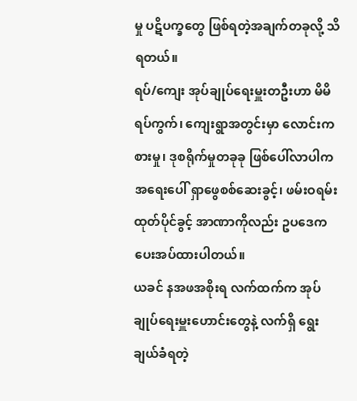မှု ပဋိပက္ခတွေ ဖြစ်ရတဲ့အချက်တခုလို့ သိရတယ်။
ရပ်/ကျေး အုပ်ချုပ်ရေးမှူးတဦးဟာ မိမိရပ်ကွက်၊ ကျေးရွာအတွင်းမှာ လောင်းကစားမှု၊ ဒုစရိုက်မှုတခုခု ဖြစ်ပေါ်လာပါက အရေးပေါ် ရှာဖွေစစ်ဆေးခွင့်၊ ဖမ်းဝရမ်းထုတ်ပိုင်ခွင့် အာဏာကိုလည်း ဥပဒေက ပေးအပ်ထားပါတယ်။
ယခင် နအဖအစိုးရ လက်ထက်က အုပ်ချုပ်ရေးမှူးဟောင်းတွေနဲ့ လက်ရှိ ရွေးချယ်ခံရတဲ့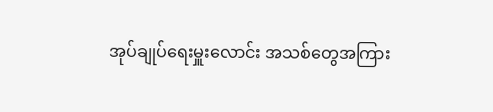အုပ်ချုပ်ရေးမှူးလောင်း အသစ်တွေအကြား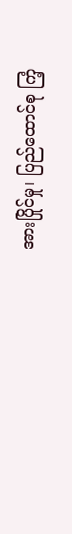အားပြိုင်မှု၊ ပြည်ထောင်စု ကြံ့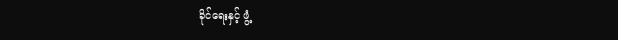ခိုင်ရေးနှင့် ဖွံ့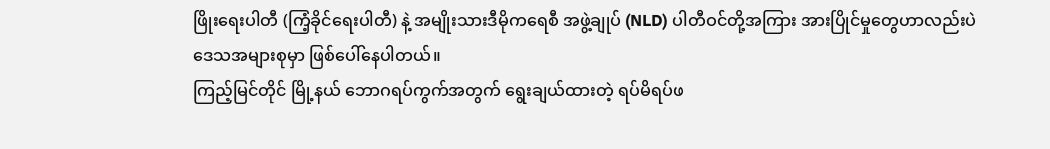ဖြိုးရေးပါတီ (ကြံ့ခိုင်ရေးပါတီ) နဲ့ အမျိုးသားဒီမိုကရေစီ အဖွဲ့ချုပ် (NLD) ပါတီဝင်တို့အကြား အားပြိုင်မှုတွေဟာလည်းပဲ ဒေသအများစုမှာ ဖြစ်ပေါ်နေပါတယ်။
ကြည့်မြင်တိုင် မြို့နယ် ဘောဂရပ်ကွက်အတွက် ရွေးချယ်ထားတဲ့ ရပ်မိရပ်ဖ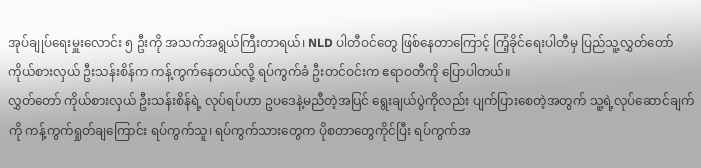အုပ်ချုပ်ရေးမှူးလောင်း ၅ ဦးကို အသက်အရွယ်ကြီးတာရယ်၊ NLD ပါတီဝင်တွေ ဖြစ်နေတာကြောင့် ကြံ့ခိုင်ရေးပါတီမှ ပြည်သူ့လွှတ်တော် ကိုယ်စားလှယ် ဦးသန်းစိန်က ကန့်ကွက်နေတယ်လို့ ရပ်ကွက်ခံ ဦးတင်ဝင်းက ဧရာဝတီကို ပြောပါတယ်။
လွှတ်တော် ကိုယ်စားလှယ် ဦးသန်းစိန်ရဲ့ လုပ်ရပ်ဟာ ဥပဒေနဲ့မညီတဲ့အပြင် ရွေးချယ်ပွဲကိုလည်း ပျက်ပြားစေတဲ့အတွက် သူ့ရဲ့လုပ်ဆောင်ချက်ကို ကန့်ကွက်ရှုတ်ချကြောင်း ရပ်ကွက်သူ၊ ရပ်ကွက်သားတွေက ပိုစတာတွေကိုင်ပြီး ရပ်ကွက်အ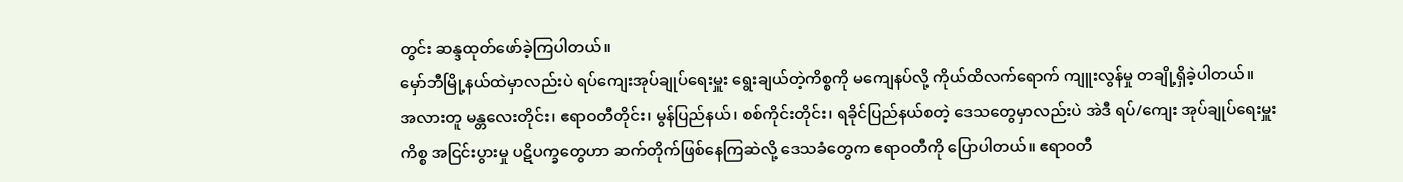တွင်း ဆန္ဒထုတ်ဖော်ခဲ့ကြပါတယ်။
မှော်ဘီမြို့နယ်ထဲမှာလည်းပဲ ရပ်ကျေးအုပ်ချုပ်ရေးမှူး ရွေးချယ်တဲ့ကိစ္စကို မကျေနပ်လို့ ကိုယ်ထိလက်ရောက် ကျူးလွန်မှု တချို့ရှိခဲ့ပါတယ်။
အလားတူ မန္တလေးတိုင်း၊ ဧရာဝတီတိုင်း၊ မွန်ပြည်နယ်၊ စစ်ကိုင်းတိုင်း၊ ရခိုင်ပြည်နယ်စတဲ့ ဒေသတွေမှာလည်းပဲ အဲဒီ ရပ်/ကျေး အုပ်ချုပ်ရေးမှူးကိစ္စ အငြင်းပွားမှု ပဋိပက္ခတွေဟာ ဆက်တိုက်ဖြစ်နေကြဆဲလို့ ဒေသခံတွေက ဧရာဝတီကို ပြောပါတယ်။ ဧရာဝတီ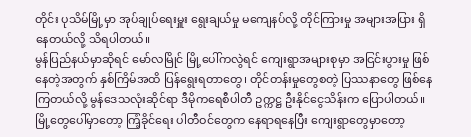တိုင်း ပုသိမ်မြို့မှာ အုပ်ချုပ်ရေးမှူး ရွေးချယ်မှု မကျေနပ်လို့ တိုင်ကြားမှု အများအပြား ရှိနေတယ်လို့ သိရပါတယ်။
မွန်ပြည်နယ်မှာဆိုရင် မော်လမြိုင် မြို့ပေါ်ကလွဲရင် ကျေးရွာအများစုမှာ အငြင်းပွားမှု ဖြစ်နေတဲ့အတွက် နှစ်ကြိမ်အထိ ပြန်ရွေးရတာတွေ၊ တိုင်တန်းမှုတွေစတဲ့ ပြဿနာတွေ ဖြစ်နေကြတယ်လို့ မွန်ဒေသလုံးဆိုင်ရာ ဒီမိုကရေစီပါတီ ဥက္ကဋ္ဌ ဦးနိုင်ငွေသိန်းက ပြောပါတယ်။ မြို့တွေပေါ်မှာတော့ ကြံ့ခိုင်ရေး ပါတီဝင်တွေက နေရာရနေပြီး ကျေးရွာတွေမှာတော့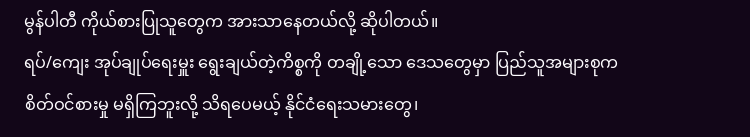မွန်ပါတီ ကိုယ်စားပြုသူတွေက အားသာနေတယ်လို့ ဆိုပါတယ်။
ရပ်/ကျေး အုပ်ချုပ်ရေးမှူး ရွေးချယ်တဲ့ကိစ္စကို တချို့သော ဒေသတွေမှာ ပြည်သူအများစုက စိတ်ဝင်စားမှု မရှိကြဘူးလို့ သိရပေမယ့် နိုင်ငံရေးသမားတွေ၊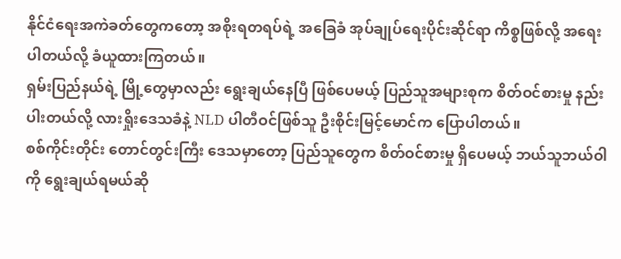နိုင်ငံရေးအကဲခတ်တွေကတော့ အစိုးရတရပ်ရဲ့ အခြေခံ အုပ်ချုပ်ရေးပိုင်းဆိုင်ရာ ကိစ္စဖြစ်လို့ အရေးပါတယ်လို့ ခံယူထားကြတယ်။
ရှမ်းပြည်နယ်ရဲ့ မြို့တွေမှာလည်း ရွေးချယ်နေပြီ ဖြစ်ပေမယ့် ပြည်သူအများစုက စိတ်ဝင်စားမှု နည်းပါးတယ်လို့ လားရှိုးဒေသခံနဲ့ NLD ပါတီဝင်ဖြစ်သူ ဦးစိုင်းမြင့်မောင်က ပြောပါတယ်။
စစ်ကိုင်းတိုင်း တောင်တွင်းကြီး ဒေသမှာတော့ ပြည်သူတွေက စိတ်ဝင်စားမှု ရှိပေမယ့် ဘယ်သူဘယ်ဝါကို ရွေးချယ်ရမယ်ဆို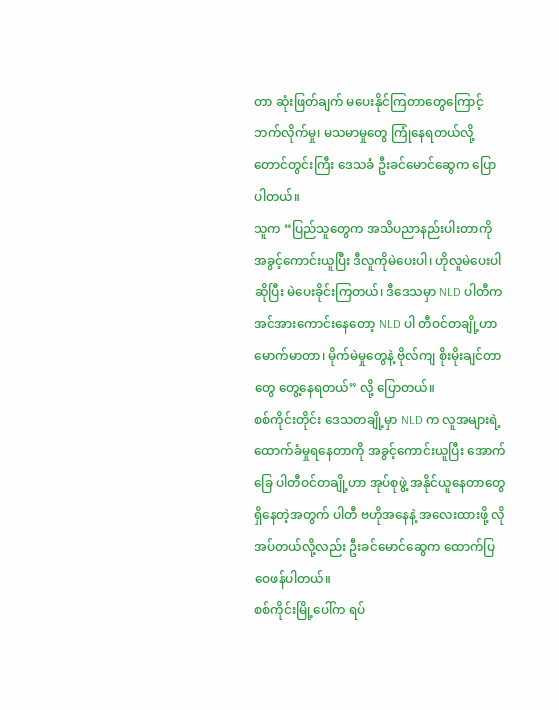တာ ဆုံးဖြတ်ချက် မပေးနိုင်ကြတာတွေကြောင့် ဘက်လိုက်မှု၊ မသမာမှုတွေ ကြုံနေရတယ်လို့ တောင်တွင်းကြီး ဒေသခံ ဦးခင်မောင်ဆွေက ပြောပါတယ်။
သူက “ပြည်သူတွေက အသိပညာနည်းပါးတာကို အခွင့်ကောင်းယူပြီး ဒီလူကိုမဲပေးပါ၊ ဟိုလူမဲပေးပါ ဆိုပြီး မဲပေးခိုင်းကြတယ်၊ ဒီဒေသမှာ NLD ပါတီက အင်အားကောင်းနေတော့ NLD ပါ တီဝင်တချို့ဟာ မောက်မာတာ၊ မိုက်မဲမှုတွေနဲ့ ဗိုလ်ကျ စိုးမိုးချင်တာတွေ တွေ့နေရတယ်” လို့ ပြောတယ်။
စစ်ကိုင်းတိုင်း ဒေသတချို့မှာ NLD က လူအများရဲ့ ထောက်ခံမှုရနေတာကို အခွင့်ကောင်းယူပြီး အောက်ခြေ ပါတီဝင်တချို့ဟာ အုပ်စုဖွဲ့ အနိုင်ယူနေတာတွေ ရှိနေတဲ့အတွက် ပါတီ ဗဟိုအနေနဲ့ အလေးထားဖို့ လိုအပ်တယ်လို့လည်း ဦးခင်မောင်ဆွေက ထောက်ပြဝေဖန်ပါတယ်။
စစ်ကိုင်းမြို့ပေါ်က ရပ်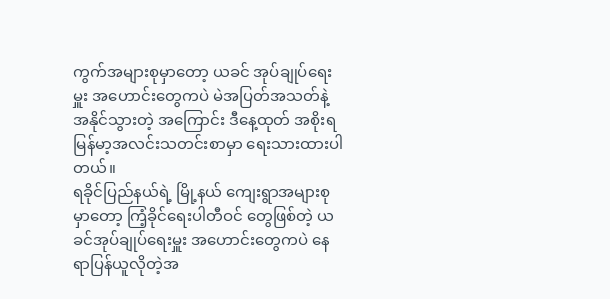ကွက်အများစုမှာတော့ ယခင် အုပ်ချုပ်ရေးမှူး အဟောင်းတွေကပဲ မဲအပြတ်အသတ်နဲ့ အနိုင်သွားတဲ့ အကြောင်း ဒီနေ့ထုတ် အစိုးရ မြန်မာ့အလင်းသတင်းစာမှာ ရေးသားထားပါတယ်။
ရခိုင်ပြည်နယ်ရဲ့ မြို့နယ် ကျေးရွာအများစုမှာတော့ ကြံ့ခိုင်ရေးပါတီဝင် တွေဖြစ်တဲ့ ယခင်အုပ်ချုပ်ရေးမှူး အဟောင်းတွေကပဲ နေရာပြန်ယူလိုတဲ့အ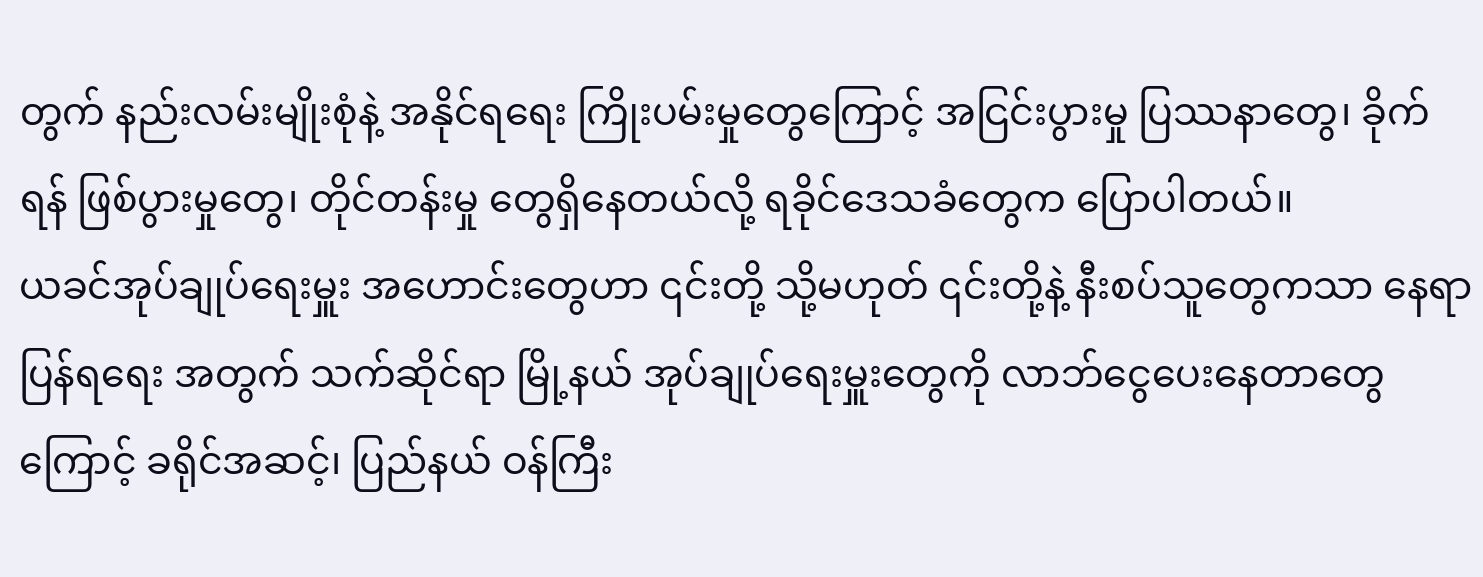တွက် နည်းလမ်းမျိုးစုံနဲ့ အနိုင်ရရေး ကြိုးပမ်းမှုတွေကြောင့် အငြင်းပွားမှု ပြဿနာတွေ၊ ခိုက်ရန် ဖြစ်ပွားမှုတွေ၊ တိုင်တန်းမှု တွေရှိနေတယ်လို့ ရခိုင်ဒေသခံတွေက ပြောပါတယ်။
ယခင်အုပ်ချုပ်ရေးမှူး အဟောင်းတွေဟာ ၎င်းတို့ သို့မဟုတ် ၎င်းတို့နဲ့ နီးစပ်သူတွေကသာ နေရာပြန်ရရေး အတွက် သက်ဆိုင်ရာ မြို့နယ် အုပ်ချုပ်ရေးမှူးတွေကို လာဘ်ငွေပေးနေတာတွေကြောင့် ခရိုင်အဆင့်၊ ပြည်နယ် ဝန်ကြီး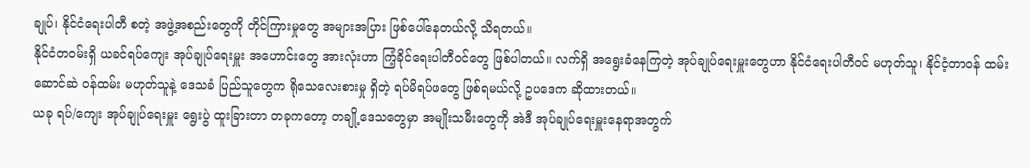ချုပ်၊ နိုင်ငံရေးပါတီ စတဲ့ အဖွဲ့အစည်းတွေကို တိုင်ကြားမှုတွေ အများအပြား ဖြစ်ပေါ်နေတယ်လို့ သိရတယ်။
နိုင်ငံတဝမ်းရှိ ယခင်ရပ်ကျေး အုပ်ချုပ်ရေးမှူး အဟောင်းတွေ အားလုံးဟာ ကြံ့ခိုင်ရေးပါတီဝင်တွေ ဖြစ်ပါတယ်။ လက်ရှိ အရွေးခံနေကြတဲ့ အုပ်ချုပ်ရေးမှူးတွေဟာ နိုင်ငံရေးပါတီဝင် မဟုတ်သူ၊ နိုင်ငံ့တာဝန် ထမ်းဆောင်ဆဲ ဝန်ထမ်း မဟုတ်သူနဲ့ ဒေသခံ ပြည်သူတွေက ရိုသေလေးစားမှု ရှိတဲ့ ရပ်မိရပ်ဖတွေ ဖြစ်ရမယ်လို့ ဥပဒေက ဆိုထားတယ်။
ယခု ရပ်/ကျေး အုပ်ချုပ်ရေးမှူး ရွေးပွဲ ထူးခြားတာ တခုကတော့ တချို့ဒေသတွေမှာ အမျိုးသမီးတွေကို အဲဒီ အုပ်ချုပ်ရေးမှူးနေရာအတွက်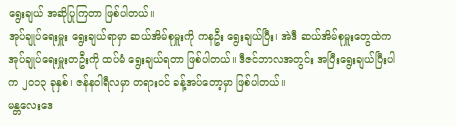ရွေးချယ် အဆိုပြုကြတာ ဖြစ်ပါတယ်။
အုပ်ချုပ်ရေးမှူး ရွေးချယ်ရာမှာ ဆယ်အိမ်စုမှူးကို ကနဦး ရွေးချယ်ပြီး၊ အဲဒီ ဆယ်အိမ်စုမှူးတွေထဲက အုပ်ချုပ်ရေးမှူးတဦးကို ထပ်မံ ရွေးချယ်ရတာ ဖြစ်ပါတယ်။ ဒီဇင်ဘာလအတွင်း အပြီးရွေးချယ်ပြီးပါက ၂၀၁၃ ခုနှစ်၊ ဇန်နဝါရီလမှာ တရားဝင် ခန့်အပ်တော့မှာ ဖြစ်ပါတယ်။
မန္တလေးဒေ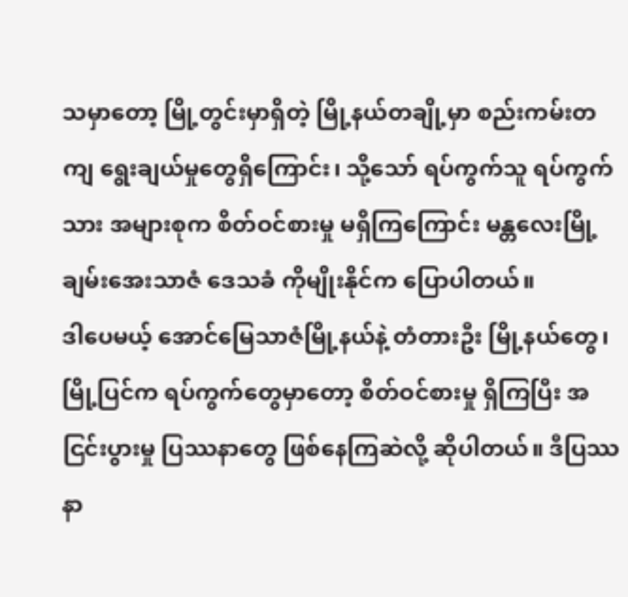သမှာတော့ မြို့တွင်းမှာရှိတဲ့ မြို့နယ်တချို့မှာ စည်းကမ်းတကျ ရွေးချယ်မှုတွေရှိကြောင်း၊ သို့သော် ရပ်ကွက်သူ ရပ်ကွက်သား အများစုက စိတ်ဝင်စားမှု မရှိကြကြောင်း မန္တလေးမြို့ ချမ်းအေးသာဇံ ဒေသခံ ကိုမျိုးနိုင်က ပြောပါတယ်။
ဒါပေမယ့် အောင်မြေသာဇံမြို့နယ်နဲ့ တံတားဦး မြို့နယ်တွေ၊ မြို့ပြင်က ရပ်ကွက်တွေမှာတော့ စိတ်ဝင်စားမှု ရှိကြပြီး အငြင်းပွားမှု ပြဿနာတွေ ဖြစ်နေကြဆဲလို့ ဆိုပါတယ်။ ဒီပြဿနာ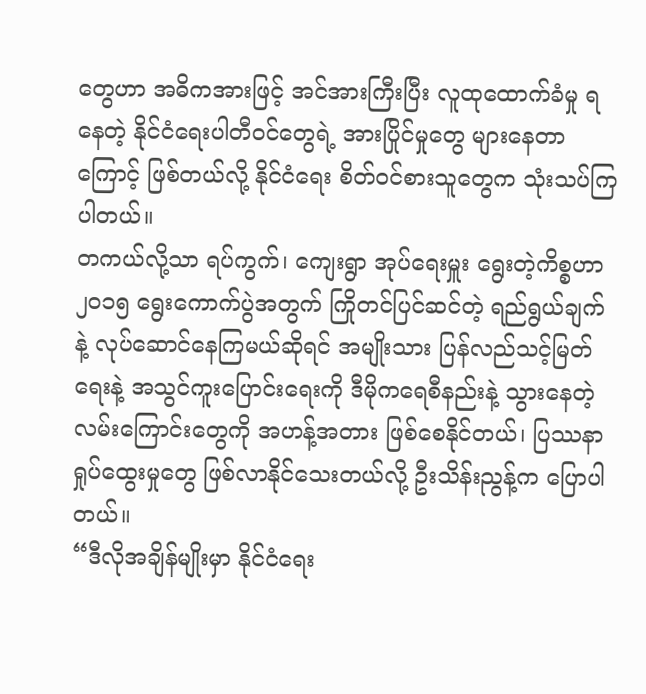တွေဟာ အဓိကအားဖြင့် အင်အားကြီးပြီး လူထုထောက်ခံမှု ရနေတဲ့ နိုင်ငံရေးပါတီဝင်တွေရဲ့ အားပြိုင်မှုတွေ များနေတာကြောင့် ဖြစ်တယ်လို့ နိုင်ငံရေး စိတ်ဝင်စားသူတွေက သုံးသပ်ကြပါတယ်။
တကယ်လို့သာ ရပ်ကွက်၊ ကျေးရွာ အုပ်ရေးမှူး ရွေးတဲ့ကိစ္စဟာ၂၀၁၅ ရွေးကောက်ပွဲအတွက် ကြိုတင်ပြင်ဆင်တဲ့ ရည်ရွယ်ချက်နဲ့ လုပ်ဆောင်နေကြမယ်ဆိုရင် အမျိုးသား ပြန်လည်သင့်မြတ်ရေးနဲ့ အသွင်ကူးပြောင်းရေးကို ဒီမိုကရေစီနည်းနဲ့ သွားနေတဲ့ လမ်းကြောင်းတွေကို အဟန့်အတား ဖြစ်စေနိုင်တယ်၊ ပြဿနာ ရှုပ်ထွေးမှုတွေ ဖြစ်လာနိုင်သေးတယ်လို့ ဦးသိန်းညွန့်က ပြောပါတယ်။
“ဒီလိုအချိန်မျိုးမှာ နိုင်ငံရေး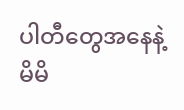ပါတီတွေအနေနဲ့ မိမိ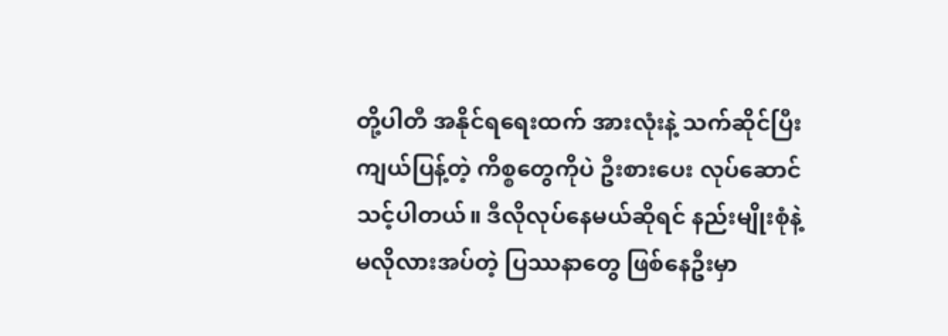တို့ပါတီ အနိုင်ရရေးထက် အားလုံးနဲ့ သက်ဆိုင်ပြီး ကျယ်ပြန့်တဲ့ ကိစ္စတွေကိုပဲ ဦးစားပေး လုပ်ဆောင်သင့်ပါတယ်။ ဒီလိုလုပ်နေမယ်ဆိုရင် နည်းမျိုးစုံနဲ့ မလိုလားအပ်တဲ့ ပြဿနာတွေ ဖြစ်နေဦးမှာ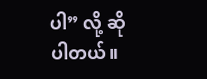ပါ” လို့ ဆိုပါတယ်။